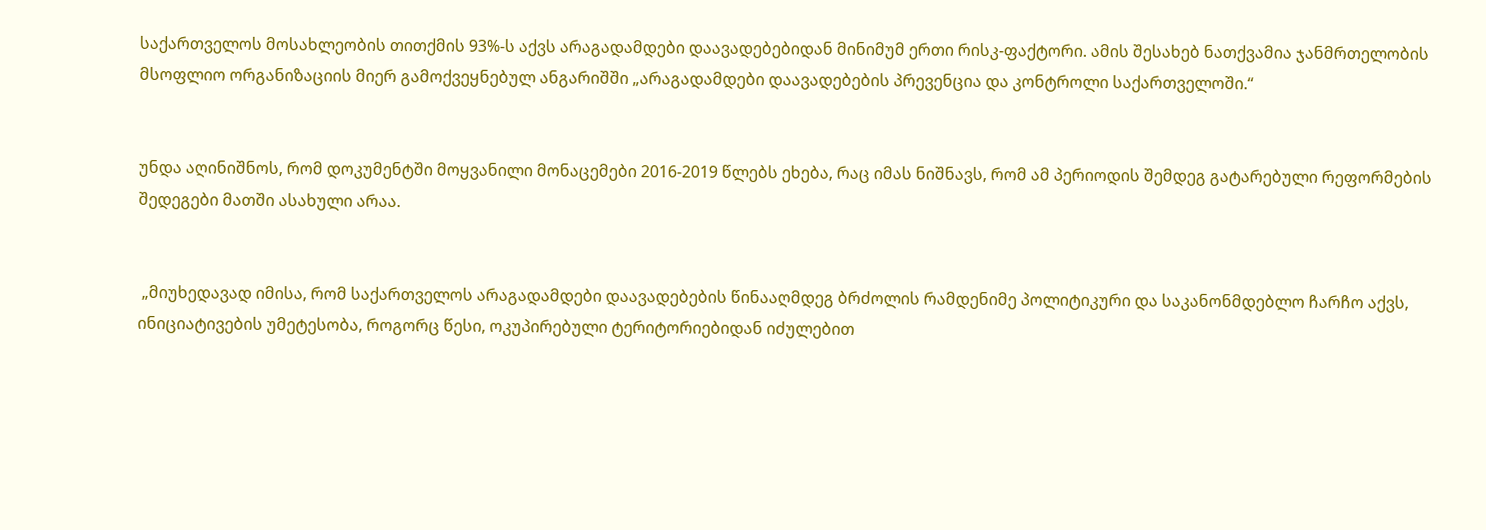საქართველოს მოსახლეობის თითქმის 93%-ს აქვს არაგადამდები დაავადებებიდან მინიმუმ ერთი რისკ-ფაქტორი. ამის შესახებ ნათქვამია ჯანმრთელობის მსოფლიო ორგანიზაციის მიერ გამოქვეყნებულ ანგარიშში „არაგადამდები დაავადებების პრევენცია და კონტროლი საქართველოში.“


უნდა აღინიშნოს, რომ დოკუმენტში მოყვანილი მონაცემები 2016-2019 წლებს ეხება, რაც იმას ნიშნავს, რომ ამ პერიოდის შემდეგ გატარებული რეფორმების შედეგები მათში ასახული არაა.


 „მიუხედავად იმისა, რომ საქართველოს არაგადამდები დაავადებების წინააღმდეგ ბრძოლის რამდენიმე პოლიტიკური და საკანონმდებლო ჩარჩო აქვს, ინიციატივების უმეტესობა, როგორც წესი, ოკუპირებული ტერიტორიებიდან იძულებით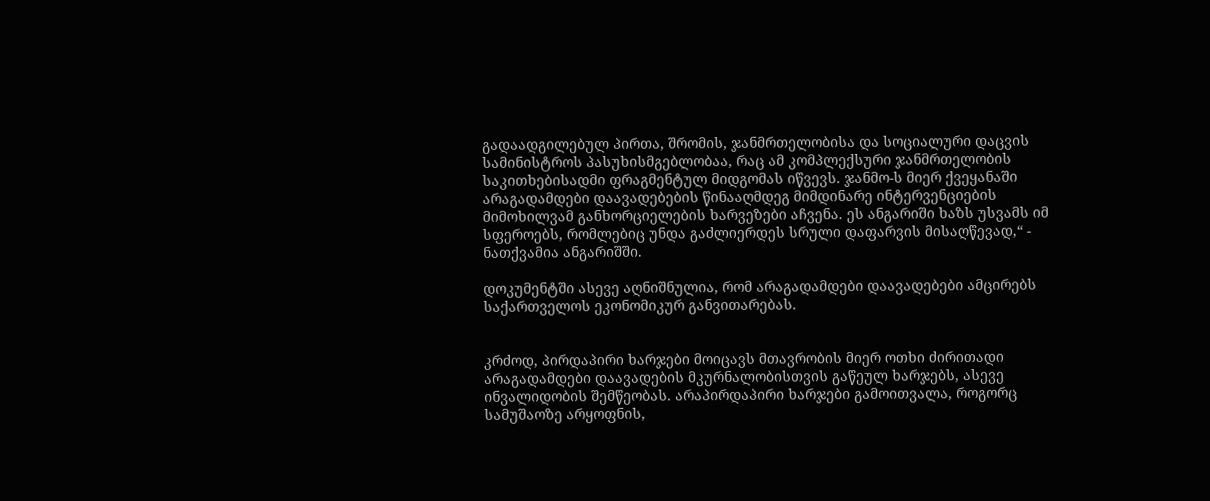გადაადგილებულ პირთა, შრომის, ჯანმრთელობისა და სოციალური დაცვის სამინისტროს პასუხისმგებლობაა, რაც ამ კომპლექსური ჯანმრთელობის საკითხებისადმი ფრაგმენტულ მიდგომას იწვევს. ჯანმო-ს მიერ ქვეყანაში არაგადამდები დაავადებების წინააღმდეგ მიმდინარე ინტერვენციების მიმოხილვამ განხორციელების ხარვეზები აჩვენა. ეს ანგარიში ხაზს უსვამს იმ სფეროებს, რომლებიც უნდა გაძლიერდეს სრული დაფარვის მისაღწევად,“ - ნათქვამია ანგარიშში.

დოკუმენტში ასევე აღნიშნულია, რომ არაგადამდები დაავადებები ამცირებს საქართველოს ეკონომიკურ განვითარებას.


კრძოდ, პირდაპირი ხარჯები მოიცავს მთავრობის მიერ ოთხი ძირითადი არაგადამდები დაავადების მკურნალობისთვის გაწეულ ხარჯებს, ასევე ინვალიდობის შემწეობას. არაპირდაპირი ხარჯები გამოითვალა, როგორც სამუშაოზე არყოფნის,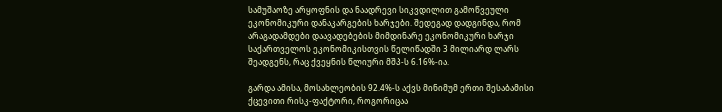სამუშაოზე არყოფნის და ნაადრევი სიკვდილით გამოწვეული ეკონომიკური დანაკარგების ხარჯები. შედეგად დადგინდა, რომ არაგადამდები დაავადებების მიმდინარე ეკონომიკური ხარჯი საქართველოს ეკონომიკისთვის წელიწადში 3 მილიარდ ლარს შეადგენს, რაც ქვეყნის წლიური მშპ-ს 6.16%-ია.

გარდა ამისა, მოსახლეობის 92.4%-ს აქვს მინიმუმ ერთი შესაბამისი ქცევითი რისკ-ფაქტორი, როგორიცაა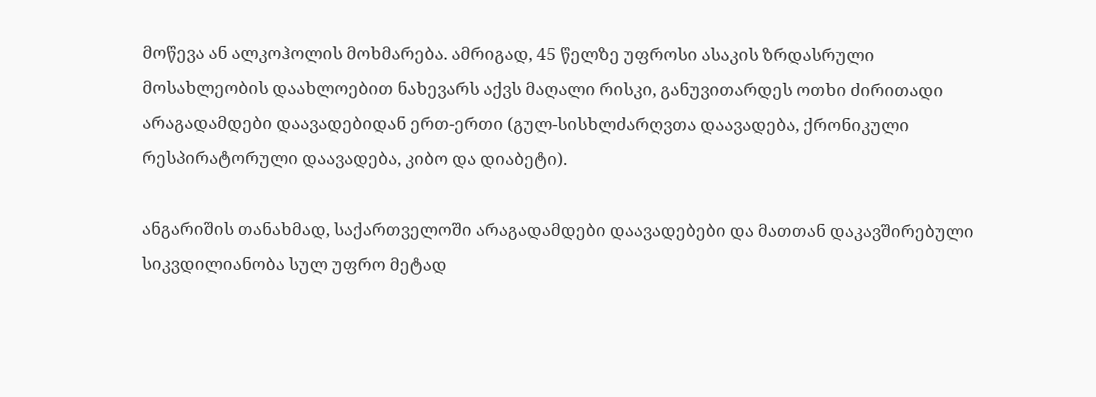მოწევა ან ალკოჰოლის მოხმარება. ამრიგად, 45 წელზე უფროსი ასაკის ზრდასრული მოსახლეობის დაახლოებით ნახევარს აქვს მაღალი რისკი, განუვითარდეს ოთხი ძირითადი არაგადამდები დაავადებიდან ერთ-ერთი (გულ-სისხლძარღვთა დაავადება, ქრონიკული რესპირატორული დაავადება, კიბო და დიაბეტი).

ანგარიშის თანახმად, საქართველოში არაგადამდები დაავადებები და მათთან დაკავშირებული სიკვდილიანობა სულ უფრო მეტად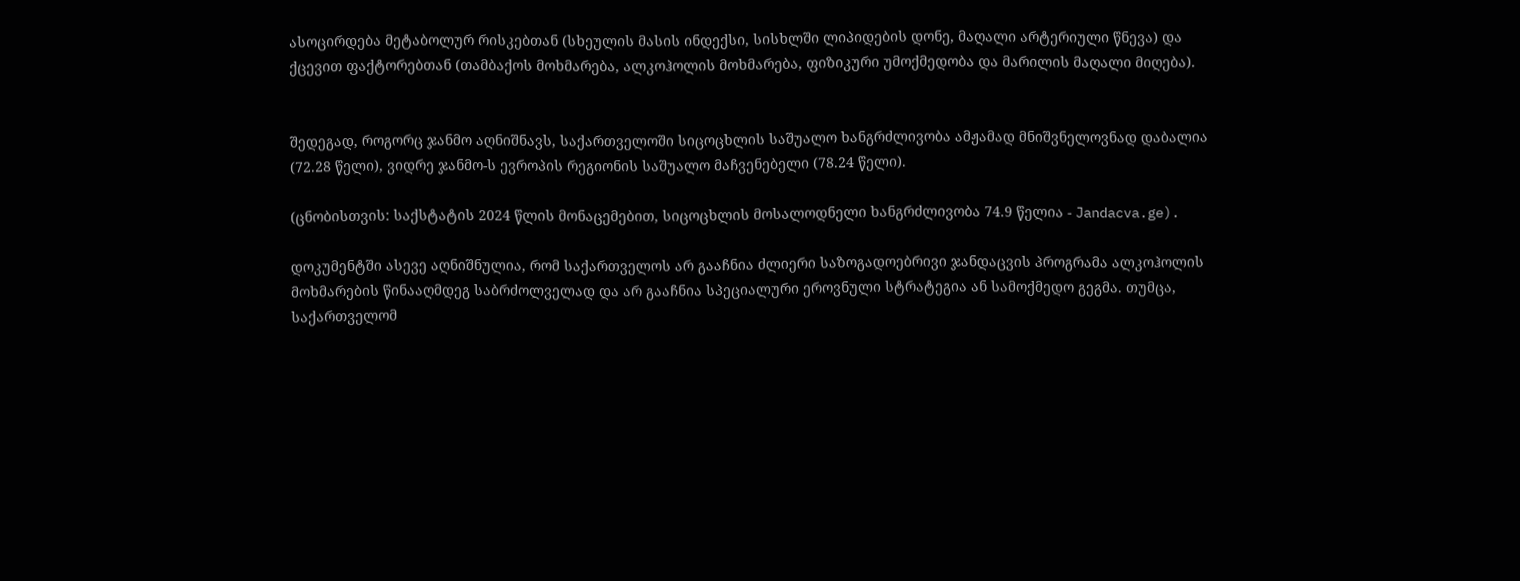ასოცირდება მეტაბოლურ რისკებთან (სხეულის მასის ინდექსი, სისხლში ლიპიდების დონე, მაღალი არტერიული წნევა) და ქცევით ფაქტორებთან (თამბაქოს მოხმარება, ალკოჰოლის მოხმარება, ფიზიკური უმოქმედობა და მარილის მაღალი მიღება).


შედეგად, როგორც ჯანმო აღნიშნავს, საქართველოში სიცოცხლის საშუალო ხანგრძლივობა ამჟამად მნიშვნელოვნად დაბალია (72.28 წელი), ვიდრე ჯანმო-ს ევროპის რეგიონის საშუალო მაჩვენებელი (78.24 წელი).

(ცნობისთვის: საქსტატის 2024 წლის მონაცემებით, სიცოცხლის მოსალოდნელი ხანგრძლივობა 74.9 წელია - Jandacva.ge).

დოკუმენტში ასევე აღნიშნულია, რომ საქართველოს არ გააჩნია ძლიერი საზოგადოებრივი ჯანდაცვის პროგრამა ალკოჰოლის მოხმარების წინააღმდეგ საბრძოლველად და არ გააჩნია სპეციალური ეროვნული სტრატეგია ან სამოქმედო გეგმა. თუმცა, საქართველომ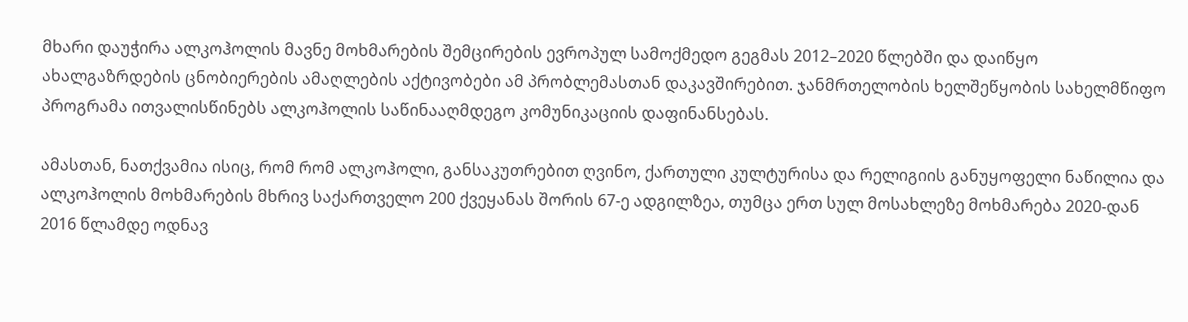მხარი დაუჭირა ალკოჰოლის მავნე მოხმარების შემცირების ევროპულ სამოქმედო გეგმას 2012–2020 წლებში და დაიწყო ახალგაზრდების ცნობიერების ამაღლების აქტივობები ამ პრობლემასთან დაკავშირებით. ჯანმრთელობის ხელშეწყობის სახელმწიფო პროგრამა ითვალისწინებს ალკოჰოლის საწინააღმდეგო კომუნიკაციის დაფინანსებას.

ამასთან, ნათქვამია ისიც, რომ რომ ალკოჰოლი, განსაკუთრებით ღვინო, ქართული კულტურისა და რელიგიის განუყოფელი ნაწილია და ალკოჰოლის მოხმარების მხრივ საქართველო 200 ქვეყანას შორის 67-ე ადგილზეა, თუმცა ერთ სულ მოსახლეზე მოხმარება 2020-დან 2016 წლამდე ოდნავ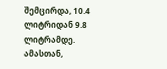შემცირდა, 10.4 ლიტრიდან 9.8 ლიტრამდე.
ამასთან,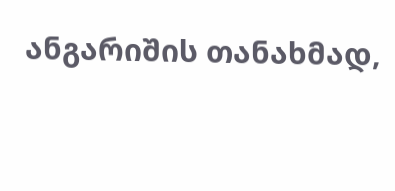ანგარიშის თანახმად,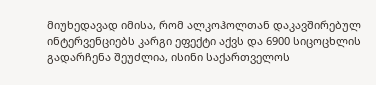მიუხედავად იმისა, რომ ალკოჰოლთან დაკავშირებულ ინტერვენციებს კარგი ეფექტი აქვს და 6900 სიცოცხლის გადარჩენა შეუძლია, ისინი საქართველოს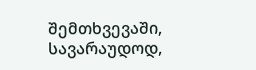შემთხვევაში, სავარაუდოდ,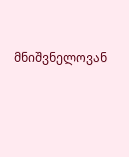მნიშვნელოვან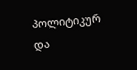პოლიტიკურ და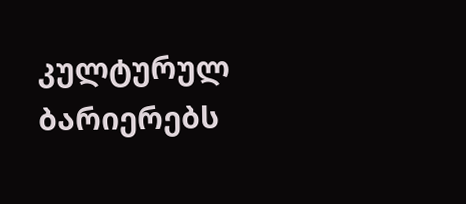კულტურულ ბარიერებს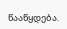წააწყდება.